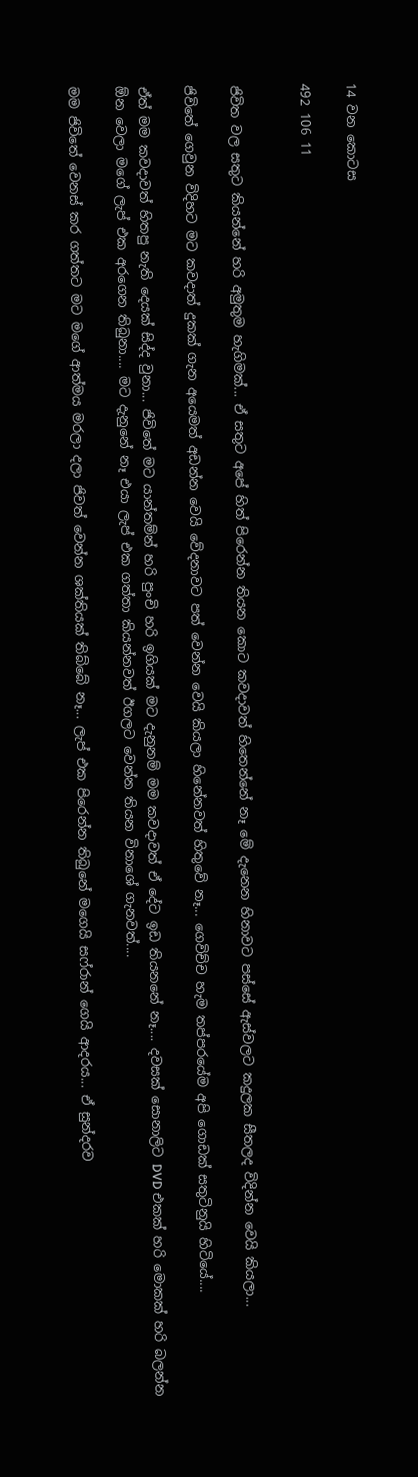14 වන කොටස

492 106 11


ජිවිත වල සතුට කියන්නේ හරි අමුතුම හැගිමක්... ඒ සතුට අපේ හිත් පිරෙන්න තියන කොට කවදාවත් හිතෙන්නේ නෑ මේ දැනෙන හිනාවට පස්සේ ඇස්වලට කදුලක සීතලද විදින්න වෙයි කියලා...

ජිවිතේ ගෙවුන විදිහට මට කවදාත් දුකක් ගැන අයෙමත් අඩන්න වෙයි වේදනාවට පත් වෙන්න වෙයි කියලා හිනේනවත් හිතුවේ නෑ... ගෙවිච්ච හැම තප්පරයේම අපි ගොඩක් සතුටිනුයි හිටියේ....

ඒත් මම කවදාවත් හිතපු නැති දෙයක් සිද්ද වුනා... ජිවිතේ මට යාන්තම්න් හරි පුංචි හරි ඉගියක් මට දැනුනම් මම කවදාවත් ඒ දේට ඉඩ තියනනේ නෑ.... දවසක් සොනාලිට DVD එකක් හරි මොකක් හරි බලන්න ඕන වෙලා මගේ ලැප් එක අරගෙන තිබුනා.... මට දැනුනේ නෑ එයා ලැප් එක ගත්තා කියන්නවත් ඊගලට වෙන්න තියන විනාශේ ගැනවත්....

මම ජිවිතේ වෙනස් කර ගත්තට මට මගේ ආත්මය මරලා දලා ජිවත් වෙන්න ශක්තියක් තිබ්බේ නෑ... ලැප් එක පිරෙන්න තිබුනේ මගෙයි සෆ්රාන් ගෙයි ආදරය... ඒ සුන්දරව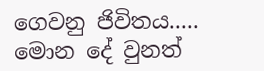ගෙවනු ජිවිතය..... මොන දේ වුනත්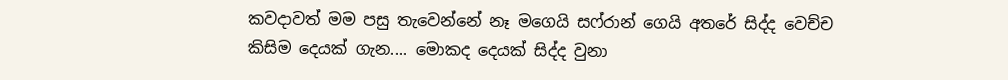කවදාවත් මම පසු තැවෙන්නේ නෑ මගෙයි සෆ්රාන් ගෙයි අතරේ සිද්ද වෙච්ච කිසිම දෙයක් ගැන.... මොකද දෙයක් සිද්ද වුනා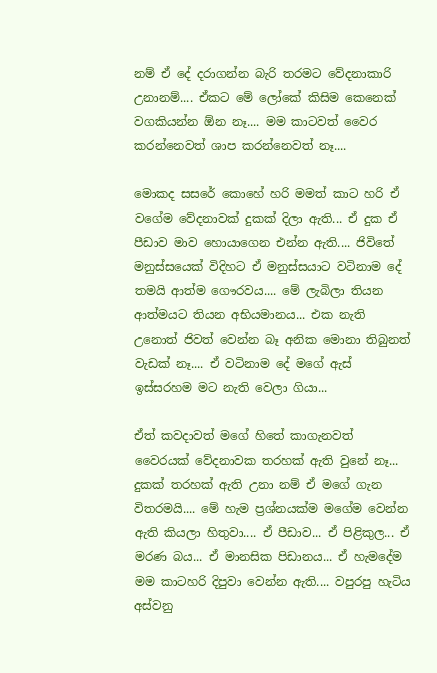නම් ඒ දේ දරාගන්න බැරි තරමට වේදනාකාරි උනානම්.... ඒකට මේ ලෝකේ කිසිම කෙනෙක් වගකියන්න ඕන නෑ.... මම කාටවත් වෛර කරන්නෙවත් ශාප කරන්නෙවත් නෑ....

මොකද සසරේ කොහේ හරි මමත් කාට හරි ඒ වගේම වේදනාවක් දුකක් දිලා ඇති... ඒ දුක ඒ පීඩාව මාව හොයාගෙන එන්න ඇති.... ජිවිතේ මනුස්සයෙක් විදිහට ඒ මනුස්සයාට වටිනාම දේ තමයි ආත්ම ගෞරවය.... මේ ලැබිලා තියන ආත්මයට තියන අභියමානය... එක නැති උනොත් ජිවත් වෙන්න බෑ අනික මොනා තිබුනත් වැඩක් නෑ.... ඒ වටිනාම දේ මගේ ඇස් ඉස්සරහම මට නැති වෙලා ගියා...

ඒත් කවදාවත් මගේ හිතේ කාගැනවත් වෛරයක් වේදනාවක තරහක් ඇති වුනේ නෑ... දුකක් තරහක් ඇති උනා නම් ඒ මගේ ගැන විතරමයි.... මේ හැම ප්‍රශ්නයක්ම මගේම වෙන්න ඇති කියලා හිතුවා.... ඒ පීඩාව... ඒ පිළිකුල... ඒ මරණ බය... ඒ මානසික පිඩානය... ඒ හැමදේම මම කාටහරි දිපුවා වෙන්න ඇති.... වපුරපු හැටිය අස්වනු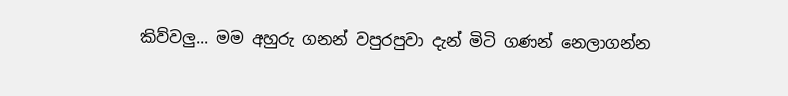කිව්වලු... මම අහුරු ගනන් වපුරපුවා දැන් මිටි ගණන් නෙලාගන්න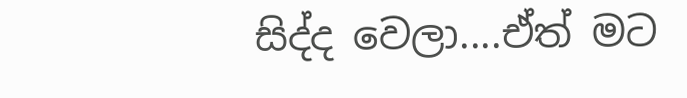සිද්ද වෙලා....ඒත් මට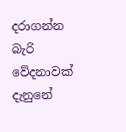දරාගන්න බැරි වේදනාවක් දැනුනේ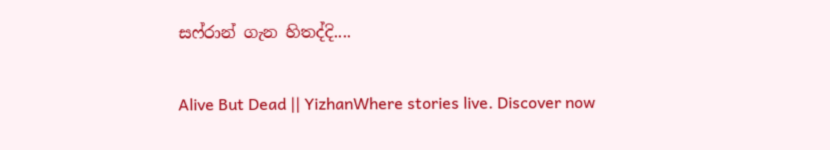සෆ්රාන් ගැන හිතද්දි....

Alive But Dead || YizhanWhere stories live. Discover now